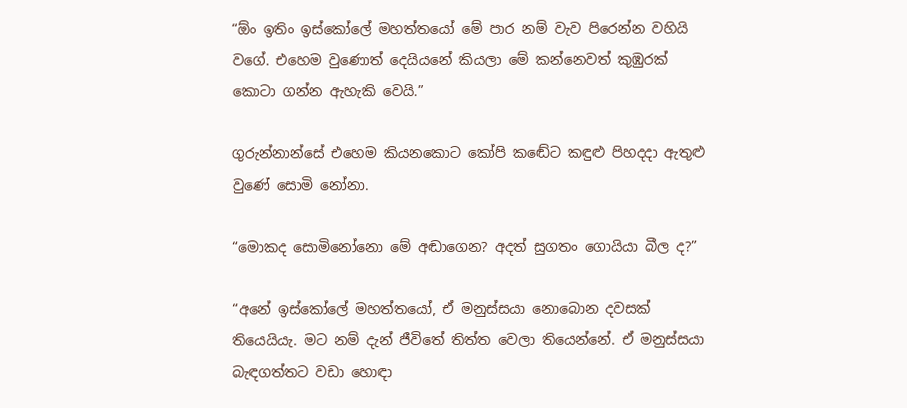“ඕං ඉතිං ඉස්කෝලේ මහත්තයෝ මේ පාර නම් වැව පිරෙන්න වහියි වගේ. එහෙම වුණොත් දෙයියනේ කියලා මේ කන්නෙවත් කුඹුරක් කොටා ගන්න ඇහැකි වෙයි.”

ගුරුන්නාන්සේ එහෙම කියනකොට කෝපි කඬේට කඳුළු පිහදදා ඇතුළු වුණේ සොමි නෝනා.

“මොකද සොමිනෝනො මේ අඬාගෙන? අදත් සුගතං ගොයියා බීල ද?”

“අනේ ඉස්කෝලේ මහත්තයෝ, ඒ මනුස්සයා නොබොන දවසක් තියෙයියැ. මට නම් දැන් ජීවිතේ තිත්ත වෙලා තියෙන්නේ. ඒ මනුස්සයා බැඳගත්තට වඩා හොඳා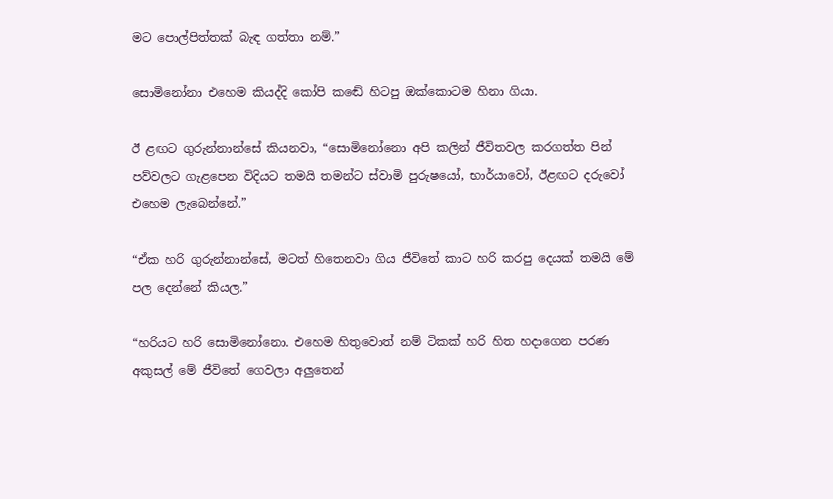මට පොල්පිත්තක් බැඳ ගත්තා නම්.”

සොමිනෝනා එහෙම කියද්දි කෝපි කඬේ හිටපු ඔක්කොටම හිනා ගියා.

ඊ ළඟට ගුරුන්නාන්සේ කියනවා, “සොමිනෝනො අපි කලින් ජීවිතවල කරගත්ත පින් පව්වලට ගැළපෙන විදියට තමයි තමන්ට ස්වාමි පුරුෂයෝ, භාර්යාවෝ, ඊළඟට දරුවෝ එහෙම ලැබෙන්නේ.”

“ඒක හරි ගුරුන්නාන්සේ, මටත් හිතෙනවා ගිය ජීවිතේ කාට හරි කරපු දෙයක් තමයි මේ පල දෙන්නේ කියල.”

“හරියට හරි සොමිනෝනො. එහෙම හිතුවොත් නම් ටිකක් හරි හිත හදාගෙන පරණ අකුසල් මේ ජීවිතේ ගෙවලා අලුතෙන්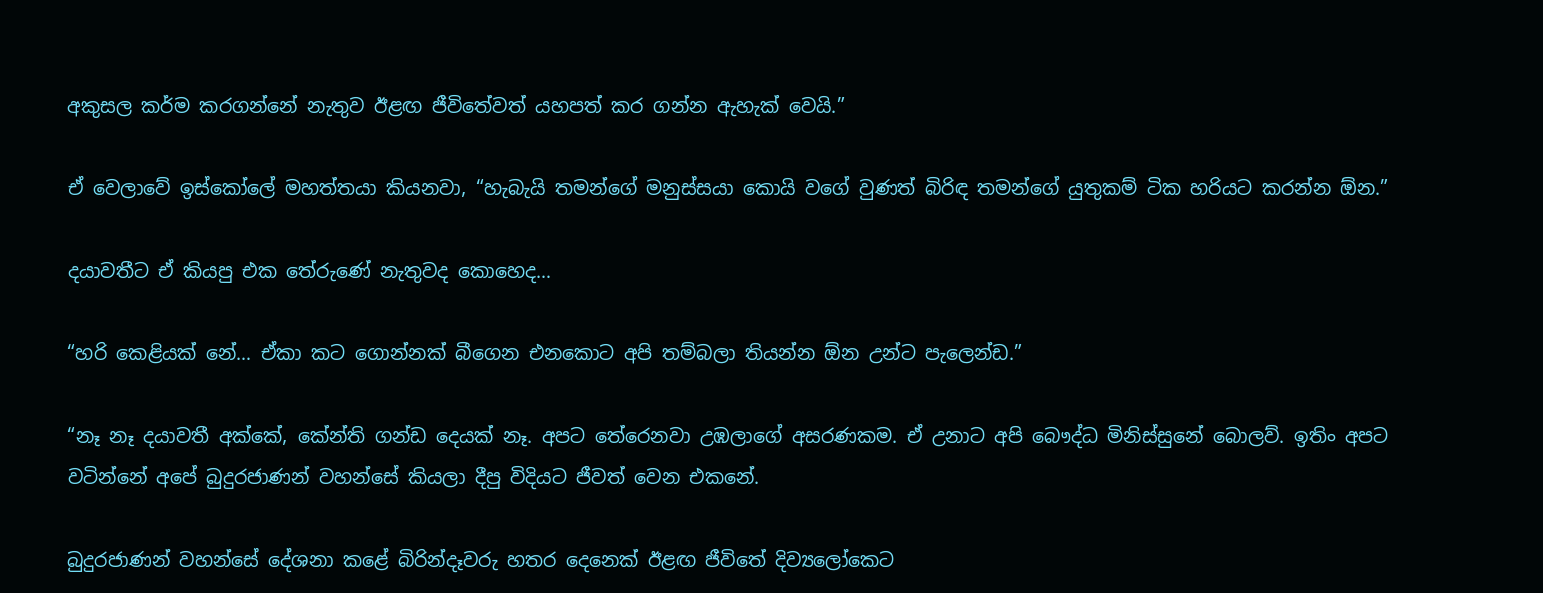අකුසල කර්ම කරගන්නේ නැතුව ඊළඟ ජීවිතේවත් යහපත් කර ගන්න ඇහැක් වෙයි.”

ඒ වෙලාවේ ඉස්කෝලේ මහත්තයා කියනවා, “හැබැයි තමන්ගේ මනුස්සයා කොයි වගේ වුණත් බිරිඳ තමන්ගේ යුතුකම් ටික හරියට කරන්න ඕන.”

දයාවතීට ඒ කියපු එක තේරුණේ නැතුවද කොහෙද…

“හරි කෙළියක් නේ… ඒකා කට ගොන්නක් බීගෙන එනකොට අපි තම්බලා තියන්න ඕන උන්ට පැලෙන්ඩ.”

“නෑ නෑ දයාවතී අක්කේ, කේන්ති ගන්ඩ දෙයක් නෑ. අපට තේරෙනවා උඹලාගේ අසරණකම. ඒ උනාට අපි බෞද්ධ මිනිස්සුනේ බොලව්. ඉතිං අපට වටින්නේ අපේ බුදුරජාණන් වහන්සේ කියලා දීපු විදියට ජීවත් වෙන එකනේ.

බුදුරජාණන් වහන්සේ දේශනා කළේ බිරින්දෑවරු හතර දෙනෙක් ඊළඟ ජීවිතේ දිව්‍යලෝකෙට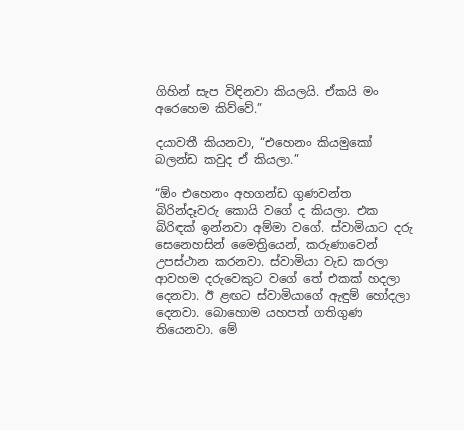ගිහින් සැප විඳිනවා කියලයි. ඒකයි මං අරෙහෙම කිව්වේ.”

දයාවතී කියනවා, “එහෙනං කියමුකෝ බලන්ඩ කවුද ඒ කියලා.”

“ඕං එහෙනං අහගන්ඩ ගුණවන්ත බිරින්දෑවරු කොයි වගේ ද කියලා. එක බිරිඳක් ඉන්නවා අම්මා වගේ. ස්වාමියාට දරු සෙනෙහසින් මෛත්‍රියෙන්, කරුණාවෙන් උපස්ථාන කරනවා. ස්වාමියා වැඩ කරලා ආවහම දරුවෙකුට වගේ තේ එකක් හදලා දෙනවා. ඊ ළඟට ස්වාමියාගේ ඇඳුම් හෝදලා දෙනවා. බොහොම යහපත් ගතිගුණ තියෙනවා. මේ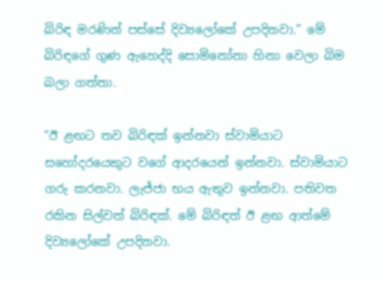බිරිඳ මරණින් පස්සේ දිව්‍යලෝකේ උපදිනවා.” මේ බිරිඳගේ ගුණ ඇහෙද්දි සොමිනෝනා හිනා වෙලා බිම බලා ගත්තා.

“ඊ ළඟට තව බිරිඳක් ඉන්නවා ස්වාමියාට සහෝදරයෙකුට වගේ ආදරයෙන් ඉන්නවා. ස්වාමියාට ගරු කරනවා. ලැජ්ජා භය ඇතුව ඉන්නවා. පතිවත රකින සිල්වත් බිරිඳක්. මේ බිරිඳත් ඊ ළඟ ආත්මේ දිව්‍යලෝකේ උපදිනවා.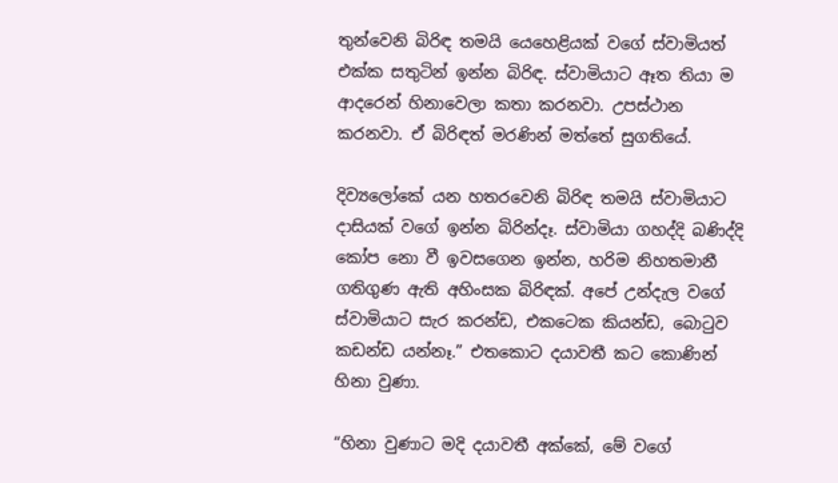තුන්වෙනි බිරිඳ තමයි යෙහෙළියක් වගේ ස්වාමියත් එක්ක සතුටින් ඉන්න බිරිඳ. ස්වාමියාට ඈත තියා ම ආදරෙන් හිනාවෙලා කතා කරනවා. උපස්ථාන කරනවා. ඒ බිරිඳත් මරණින් මත්තේ සුගතියේ.

දිව්‍යලෝකේ යන හතරවෙනි බිරිඳ තමයි ස්වාමියාට දාසියක් වගේ ඉන්න බිරින්දෑ. ස්වාමියා ගහද්දි බණිද්දි කෝප නො වී ඉවසගෙන ඉන්න, හරිම නිහතමානී ගතිගුණ ඇති අහිංසක බිරිඳක්. අපේ උන්දැල වගේ ස්වාමියාට සැර කරන්ඩ, එකටෙක කියන්ඩ, බොටුව කඩන්ඩ යන්නෑ.” එතකොට දයාවතී කට කොණින් හිනා වුණා.

“හිනා වුණාට මදි දයාවතී අක්කේ, මේ වගේ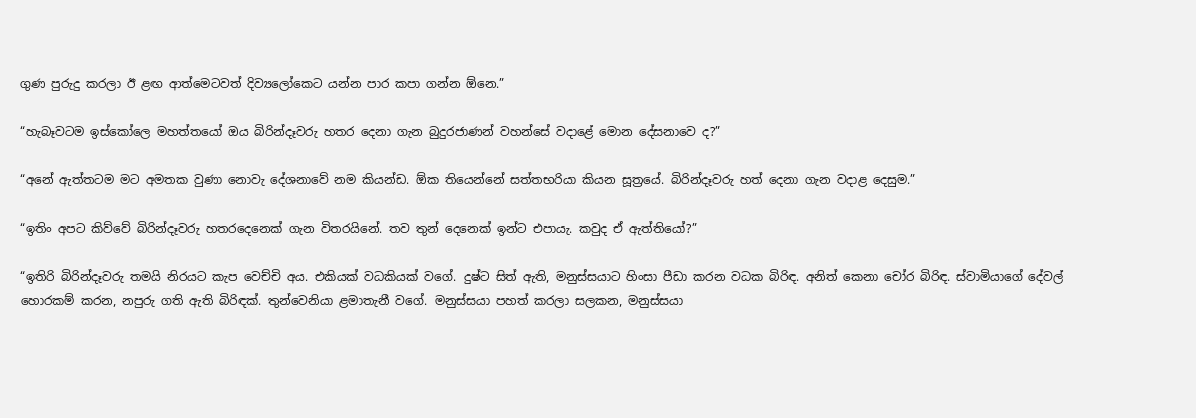ගුණ පුරුදු කරලා ඊ ළඟ ආත්මෙටවත් දිව්‍යලෝකෙට යන්න පාර කපා ගන්න ඕනෙ.”

“හැබෑවටම ඉස්කෝලෙ මහත්තයෝ ඔය බිරින්දෑවරු හතර දෙනා ගැන බුදුරජාණන් වහන්සේ වදාළේ මොන දේසනාවෙ ද?”

“අනේ ඇත්තටම මට අමතක වුණා නොවැ දේශනාවේ නම කියන්ඩ. ඕක තියෙන්නේ සත්තභරියා කියන සූත්‍රයේ. බිරින්දෑවරු හත් දෙනා ගැන වදාළ දෙසුම.”

“ඉතිං අපට කිව්වේ බිරින්දෑවරු හතරදෙනෙක් ගැන විතරයිනේ. තව තුන් දෙනෙක් ඉන්ට එපායැ. කවුද ඒ ඇත්තියෝ?”

“ඉතිරි බිරින්දෑවරු තමයි නිරයට කැප වෙච්චි අය. එකියක් වධකියක් වගේ. දුෂ්ට සිත් ඇති, මනුස්සයාට හිංසා පීඩා කරන වධක බිරිඳ. අනිත් කෙනා චෝර බිරිඳ. ස්වාමියාගේ දේවල් හොරකම් කරන, නපුරු ගති ඇති බිරිඳක්. තුන්වෙනියා ළමාතැනී වගේ. මනුස්සයා පහත් කරලා සලකන, මනුස්සයා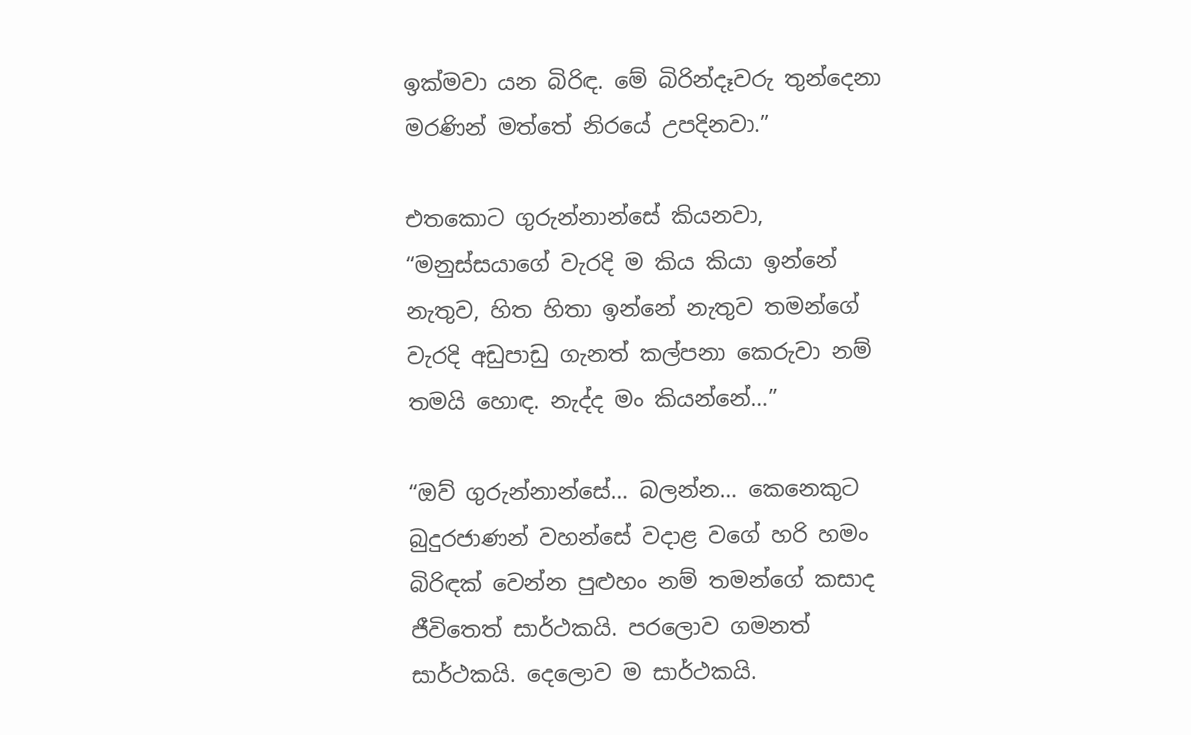ඉක්මවා යන බිරිඳ. මේ බිරින්දෑවරු තුන්දෙනා මරණින් මත්තේ නිරයේ උපදිනවා.”

එතකොට ගුරුන්නාන්සේ කියනවා, “මනුස්සයාගේ වැරදි ම කිය කියා ඉන්නේ නැතුව, හිත හිතා ඉන්නේ නැතුව තමන්ගේ වැරදි අඩුපාඩු ගැනත් කල්පනා කෙරුවා නම් තමයි හොඳ. නැද්ද මං කියන්නේ…”

“ඔව් ගුරුන්නාන්සේ… බලන්න… කෙනෙකුට බුදුරජාණන් වහන්සේ වදාළ වගේ හරි හමං බිරිඳක් වෙන්න පුළුහං නම් තමන්ගේ කසාද ජීවිතෙත් සාර්ථකයි. පරලොව ගමනත් සාර්ථකයි. දෙලොව ම සාර්ථකයි.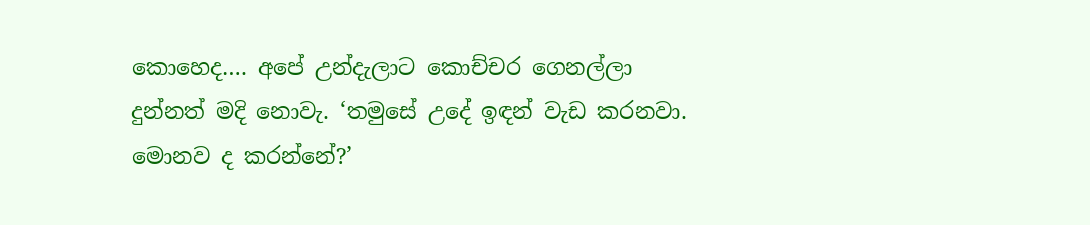කොහෙද…. අපේ උන්දැලාට කොච්චර ගෙනල්ලා දුන්නත් මදි නොවැ. ‘තමුසේ උදේ ඉඳන් වැඩ කරනවා. මොනව ද කරන්නේ?’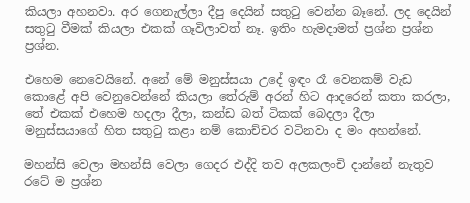කියලා අහනවා. අර ගෙනැල්ලා දීපු දෙයින් සතුටු වෙන්න බෑනේ. ලද දෙයින් සතුටු වීමක් කියලා එකක් ගෑවිලාවත් නෑ. ඉතිං හැමදාමත් ප්‍රශ්න ප්‍රශ්න ප්‍රශ්න.

එහෙම නෙවෙයිනේ. අනේ මේ මනුස්සයා උදේ ඉඳං රෑ වෙනකම් වැඩ කොළේ අපි වෙනුවෙන්නේ කියලා තේරුම් අරන් හිට ආදරෙන් කතා කරලා, තේ එකක් එහෙම හදලා දීලා, කන්ඩ බත් ටිකක් බෙදලා දීලා මනුස්සයාගේ හිත සතුටු කළා නම් කොච්චර වටිනවා ද මං අහන්නේ.

මහන්සි වෙලා මහන්සි වෙලා ගෙදර එද්දි තව අලකලංචි දාන්නේ නැතුව රටේ ම ප්‍රශ්න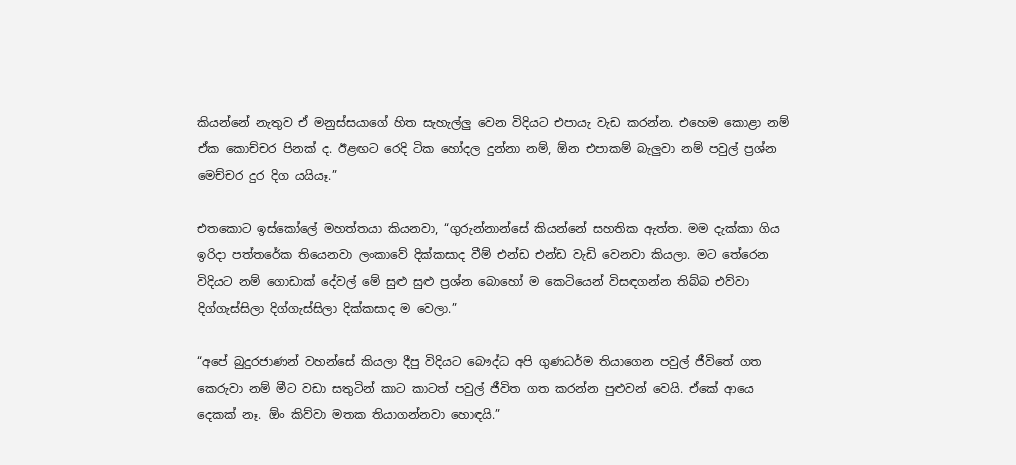කියන්නේ නැතුව ඒ මනුස්සයාගේ හිත සැහැල්ලු වෙන විදියට එපායැ වැඩ කරන්න. එහෙම කොළා නම් ඒක කොච්චර පිනක් ද. ඊළඟට රෙදි ටික හෝදල දුන්නා නම්, ඕන එපාකම් බැලුවා නම් පවුල් ප්‍රශ්න මෙච්චර දුර දිග යයියෑ.”

එතකොට ඉස්කෝලේ මහත්තයා කියනවා, “ගුරුන්නාන්සේ කියන්නේ සහතික ඇත්ත. මම දැක්කා ගිය ඉරිදා පත්තරේක තියෙනවා ලංකාවේ දික්කසාද වීම් එන්ඩ එන්ඩ වැඩි වෙනවා කියලා. මට තේරෙන විදියට නම් ගොඩාක් දේවල් මේ සුළු සුළු ප්‍රශ්න බොහෝ ම කෙටියෙන් විසඳගන්න තිබ්බ එව්වා දිග්ගැස්සිලා දිග්ගැස්සිලා දික්කසාද ම වෙලා.”

“අපේ බුදුරජාණන් වහන්සේ කියලා දීපු විදියට බෞද්ධ අපි ගුණධර්ම තියාගෙන පවුල් ජීවිතේ ගත කෙරුවා නම් මීට වඩා සතුටින් කාට කාටත් පවුල් ජීවිත ගත කරන්න පුළුවන් වෙයි. ඒකේ ආයෙ දෙකක් නෑ. ඕං කිව්වා මතක තියාගන්නවා හොඳයි.”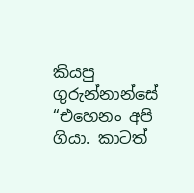කියපු ගුරුන්නාන්සේ “එහෙනං අපි ගියා. කාටත්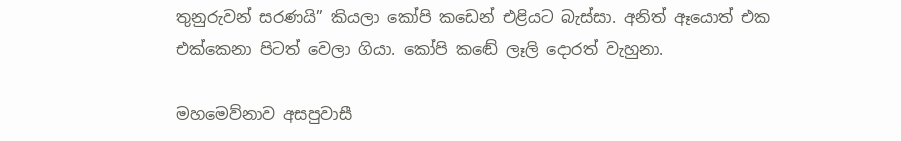තුනුරුවන් සරණයි” කියලා කෝපි කඩෙන් එළියට බැස්සා. අනිත් ඈයොත් එක එක්කෙනා පිටත් වෙලා ගියා. කෝපි කඬේ ලෑලි දොරත් වැහුනා.

මහමෙව්නාව අසපුවාසී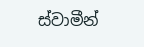ස්වාමීන්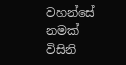වහන්සේ නමක් විසිනි